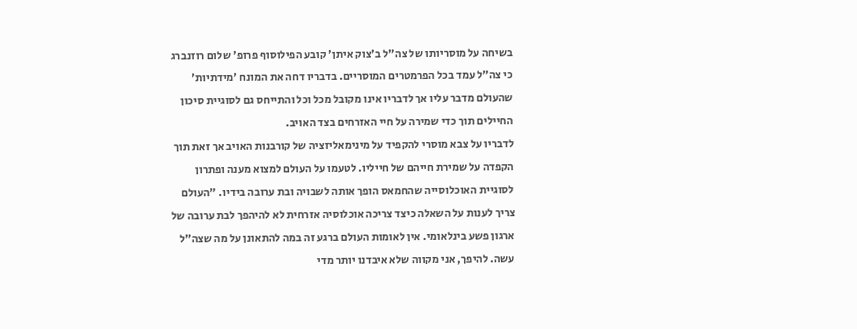בשיחה על מוסריותו של צה"ל ב'צוק איתן' קובע הפילוסוף פרופ' שלום רוזנברג כי צה"ל עמד בכל הפרמטרים המוסריים. בדבריו דחה את המונח 'מידתיות' שהעולם מדבר עליו אך לדבריו אינו מקובל מכל וכל והתייחס גם לסוגיית סיכון החיילים תוך כדי שמירה על חיי האזרחים בצד האויב.
לדבריו על צבא מוסרי להקפיד על מינימאליזציה של קורבנות האויב אך זאת תוך הקפדה על שמירת חייהם של חייליו. לטעמו על העולם למצוא מענה ופתרון לסוגיית האוכלוסייה שהחמאס הופך אותה לשבויה ובת ערובה בידיו. "העולם צריך לענות על השאלה כיצד צריכה אוכלוסיה אזרחית לא להיהפך לבת ערובה של ארגון פשע בינלאומי. אין לאומות העולם ברגע זה במה להתאונן על מה שצה"ל עשה. להיפך, אני מקווה שלא איבדנו יותר מדי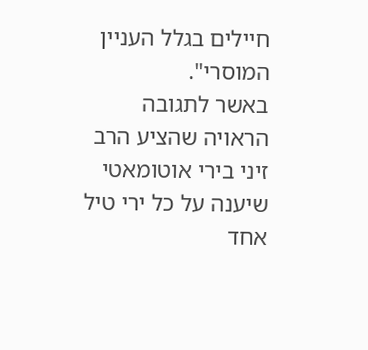חיילים בגלל העניין המוסרי".
באשר לתגובה הראויה שהציע הרב זיני בירי אוטומאטי שיענה על כל ירי טיל אחד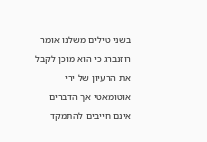בשני טילים משלנו אומר רוזנברג כי הוא מוכן לקבל את הרעיון של ירי אוטומאטי אך הדברים אינם חייבים להתמקד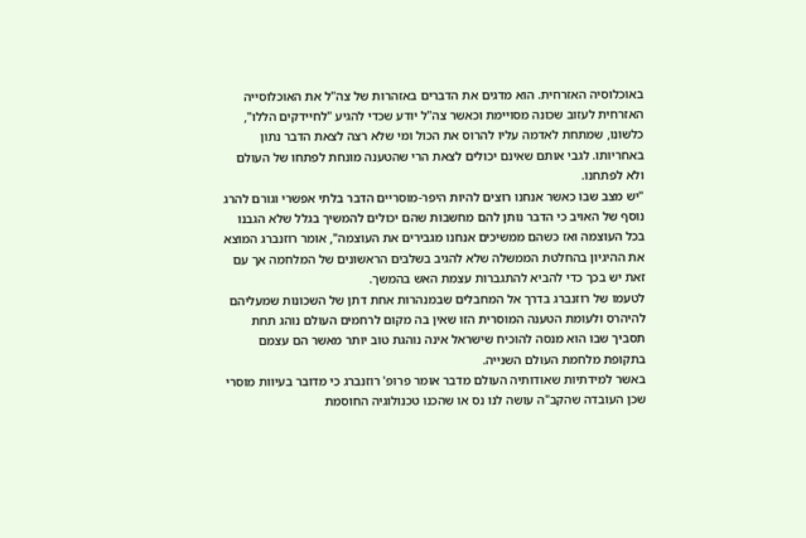באוכלוסיה האזרחית. הוא מדגים את הדברים באזהרות של צה"ל את האוכלוסייה האזרחית לעזוב שכונה מסויימת וכאשר צה"ל יודע שכדי להגיע "לחיידקים הללו", כלשונו, שמתחת לאדמה עליו להרוס את הכול ומי שלא רצה לצאת הדבר נתון באחריותו. לגבי אותם שאינם יכולים לצאת הרי שהטענה מונחת לפתחו של העולם ולא לפתחנו.
"יש מצב שבו כאשר אנחנו רוצים להיות היפר-מוסריים הדבר בלתי אפשרי וגורם להרג נוסף של האויב כי הדבר נותן להם מחשבות שהם יכולים להמשיך בגלל שלא הגבנו בכל העוצמה ואז כשהם ממשיכים אנחנו מגבירים את העוצמה", אומר רוזנברג המוצא את ההיגיון בהחלטת הממשלה שלא להגיב בשלבים הראשונים של המלחמה אך עם זאת יש בכך כדי להביא להתגברות עצמת האש בהמשך.
לטעמו של רוזנברג בדרך אל המחבלים שבמנהרות אחת דתן של השכונות שמעליהם להיהרס ולעומת הטענה המוסרית הזו שאין בה מקום לרחמים העולם נוהג תחת תסביך שבו הוא מנסה להוכיח שישראל אינה נוהגת טוב יותר מאשר הם עצמם בתקופת מלחמת העולם השנייה.
באשר למידתיות שאודותיה העולם מדבר אומר פרופ' רוזנברג כי מדובר בעיוות מוסרי שכן העובדה שהקב"ה עושה לנו נס או שהכנו טכנולוגיה החוסמת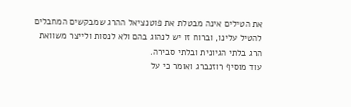את הטילים אינה מבטלת את פוטנציאל ההרג שמבקשים המחבלים להטיל עלינו, וברוח זו יש לנהוג בהם ולא לנסות ולייצר משוואת הרג בלתי הגיונית ובלתי סבירה.
עוד מוסיף רוזנברג ואומר כי על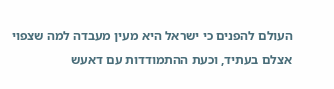העולם להפנים כי ישראל היא מעין מעבדה למה שצפוי אצלם בעתיד, וכעת ההתמודדות עם דאעש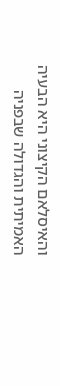והאיסלאם הקיצוני היא הבעיה האמיתית והגדולה שבפניה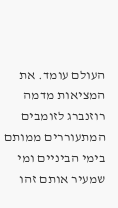העולם עומד. את המציאות מדמה רוזנברג לזומבים המתעוררים ממותם בימי הביניים ומי שמעיר אותם זהו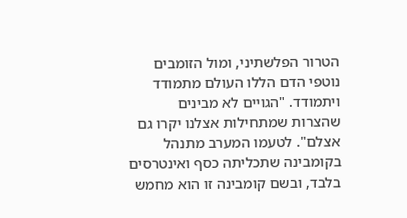הטרור הפלשתיני, ומול הזומבים נוטפי הדם הללו העולם מתמודד ויתמודד. "הגויים לא מבינים שהצרות שמתחילות אצלנו יקרו גם אצלם". לטעמו המערב מתנהל בקומבינה שתכליתה כסף ואינטרסים בלבד, ובשם קומבינה זו הוא מחמש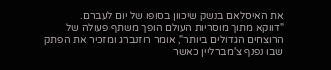את האיסלאם בנשק שיכוון בסופו של יום לעברם.
"דווקא מתוך מוסריות העולם הופך משתף פעולה של הרוצחים הגדולים ביותר", אומר רוזנברג ומזכיר את הפתק שבו נפנף צ'מברליין כאשר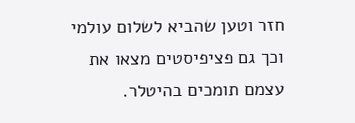חזר וטען שהביא לשלום עולמי וכך גם פציפיסטים מצאו את עצמם תומכים בהיטלר.